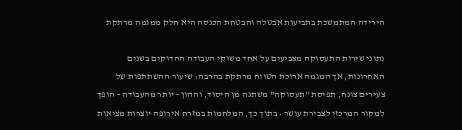הירידה המתמשכת בתביעות אבטלה והבטחת הכנסה היא חלק ממגמה מרתקת

נתוני שירות התעסוקה מצביעים על אחד משוקי העבודה ההדוקים בשנים האחרונות, אך המגמה ארוכת הטווח מרתקת בהרבה: שיעור ההשתתפות של צעירים צונח, תפיסת "תעסוקה" משתנה מן היסוד, וההון - יותר מהעבודה - הופך למקור המרכזי לצבירת עושר • בתוך כך, המלחמות במזרח אירופה יוצרות מציאות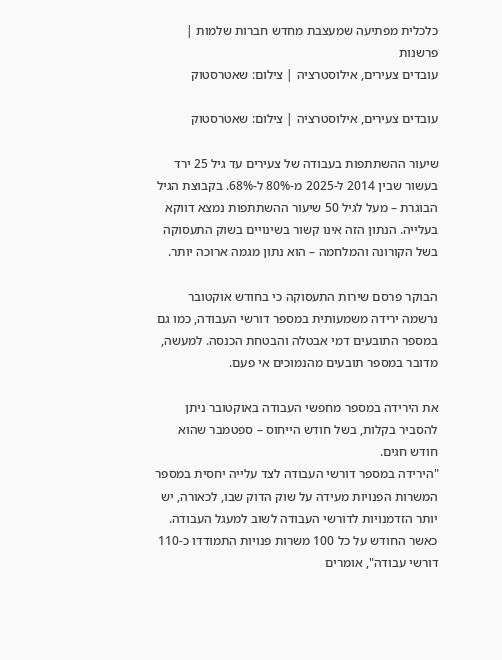כלכלית מפתיעה שמעצבת מחדש חברות שלמות | פרשנות
עובדים צעירים, אילוסטרציה | צילום: שאטרסטוק

עובדים צעירים, אילוסטרציה | צילום: שאטרסטוק

שיעור ההשתתפות בעבודה של צעירים עד גיל 25 ירד בעשור שבין 2014 ל-2025 מ-80% ל-68%. בקבוצת הגיל הבוגרת – מעל לגיל 50 שיעור ההשתתפות נמצא דווקא בעלייה. הנתון הזה אינו קשור בשינויים בשוק התעסוקה בשל הקורונה והמלחמה – הוא נתון מגמה ארוכה יותר.

הבוקר פרסם שירות התעסוקה כי בחודש אוקטובר נרשמה ירידה משמעותית במספר דורשי העבודה, כמו גם במספר התובעים דמי אבטלה והבטחת הכנסה. למעשה, מדובר במספר תובעים מהנמוכים אי פעם.

את הירידה במספר מחפשי העבודה באוקטובר ניתן להסביר בקלות, בשל חודש הייחוס – ספטמבר שהוא חודש חגים.
"הירידה במספר דורשי העבודה לצד עלייה יחסית במספר המשרות הפנויות מעידה על שוק הדוק שבו, לכאורה, יש יותר הזדמנויות לדורשי העבודה לשוב למעגל העבודה. כאשר החודש על כל 100 משרות פנויות התמודדו כ-110 דורשי עבודה", אומרים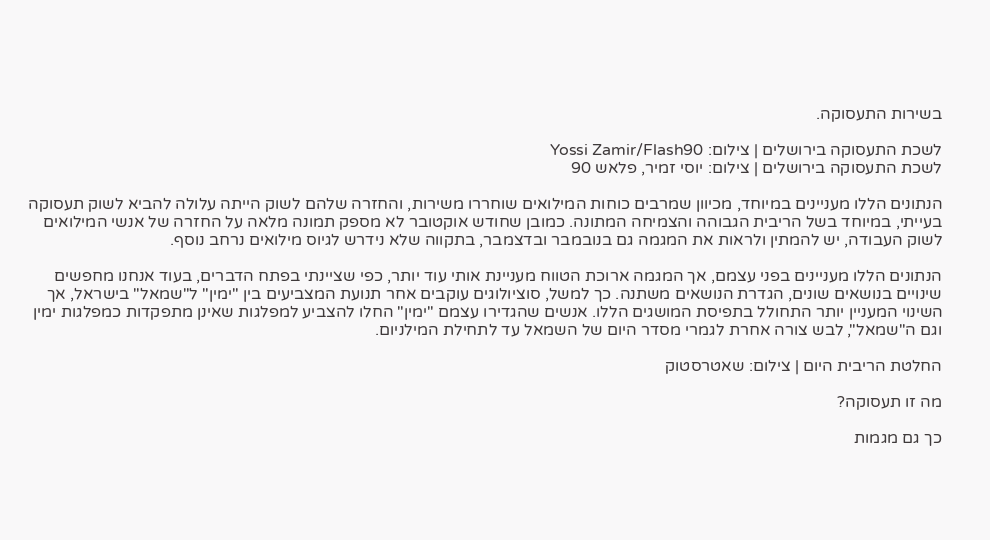בשירות התעסוקה.

לשכת התעסוקה בירושלים | צילום: Yossi Zamir/Flash90
לשכת התעסוקה בירושלים | צילום: יוסי זמיר, פלאש 90

הנתונים הללו מעניינים במיוחד, מכיוון שמרבים כוחות המילואים שוחררו משירות, והחזרה שלהם לשוק הייתה עלולה להביא לשוק תעסוקה בעייתי, במיוחד בשל הריבית הגבוהה והצמיחה המתונה. כמובן שחודש אוקטובר לא מספק תמונה מלאה על החזרה של אנשי המילואים לשוק העבודה, יש להמתין ולראות את המגמה גם בנובמבר ובדצמבר, בתקווה שלא נידרש לגיוס מילואים נרחב נוסף.

הנתונים הללו מעניינים בפני עצמם, אך המגמה ארוכת הטווח מעניינת אותי עוד יותר, כפי שציינתי בפתח הדברים, בעוד אנחנו מחפשים שינויים בנושאים שונים, הגדרת הנושאים משתנה. כך למשל, סוציולוגים עוקבים אחר תנועת המצביעים בין "ימין" ל"שמאל" בישראל, אך השינוי המעניין יותר התחולל בתפיסת המושגים הללו. אנשים שהגדירו עצמם "ימין" החלו להצביע למפלגות שאינן מתפקדות כמפלגות ימין וגם ה"שמאל", לבש צורה אחרת לגמרי מסדר היום של השמאל עד לתחילת המילניום.

החלטת הריבית היום | צילום: שאטרסטוק

מה זו תעסוקה?

כך גם מגמות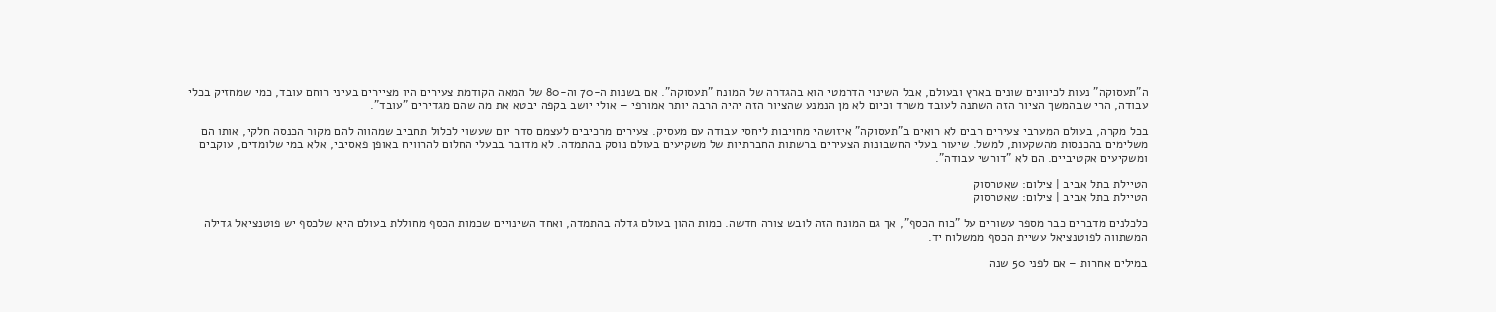ה"תעסוקה" נעות לכיוונים שונים בארץ ובעולם, אבל השינוי הדרמטי הוא בהגדרה של המונח "תעסוקה". אם בשנות ה-70 וה-80 של המאה הקודמת צעירים היו מציירים בעיני רוחם עובד, כמי שמחזיק בכלי עבודה, הרי שבהמשך הציור הזה השתנה לעובד משרד וכיום לא מן הנמנע שהציור הזה יהיה הרבה יותר אמורפי – אולי יושב בקפה יבטא את מה שהם מגדירים "עובד".

בכל מקרה, בעולם המערבי צעירים רבים לא רואים ב"תעסוקה" איזושהי מחויבות ליחסי עבודה עם מעסיק. צעירים מרכיבים לעצמם סדר יום שעשוי לכלול תחביב שמהווה להם מקור הכנסה חלקי, אותו הם משלימים בהכנסות מהשקעות, למשל. שיעור בעלי החשבונות הצעירים ברשתות החברתיות של משקיעים בעולם נוסק בהתמדה. לא מדובר בבעלי החלום להרוויח באופן פאסיבי, אלא במי שלומדים, עוקבים ומשקיעים אקטיביים. הם לא "דורשי עבודה".

הטיילת בתל אביב | צילום: שאטרסוק
הטיילת בתל אביב | צילום: שאטרסוק

כלכלנים מדברים כבר מספר עשורים על "כוח הכסף", אך גם המונח הזה לובש צורה חדשה. כמות ההון בעולם גדלה בהתמדה, ואחד השינויים שכמות הכסף מחוללת בעולם היא שלכסף יש פוטנציאל גדילה המשתווה לפוטנציאל עשיית הכסף ממשלוח יד.

במילים אחרות – אם לפני 50 שנה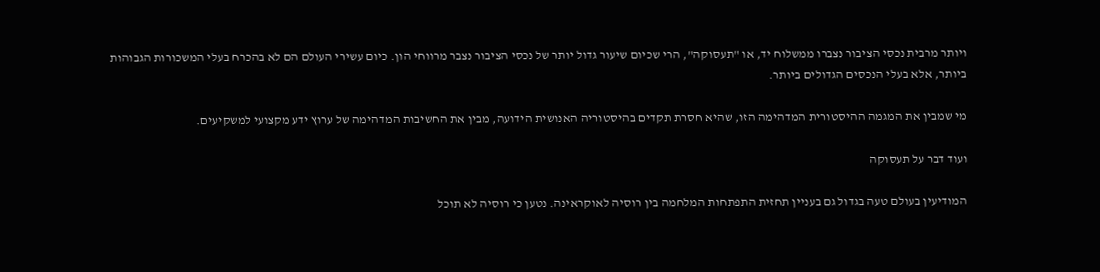ויותר מרבית נכסי הציבור נצברו ממשלוח יד, או "תעסוקה", הרי שכיום שיעור גדול יותר של נכסי הציבור נצבר מרווחי הון. כיום עשירי העולם הם לא בהכרח בעלי המשכורות הגבוהות ביותר, אלא בעלי הנכסים הגדולים ביותר.

מי שמבין את המגמה ההיסטורית המדהימה הזו, שהיא חסרת תקדים בהיסטוריה האנושית הידועה, מבין את החשיבות המדהימה של ערוץ ידע מקצועי למשקיעים.

ועוד דבר על תעסוקה

המודיעין בעולם טעה בגדול גם בעניין תחזית התפתחות המלחמה בין רוסיה לאוקראינה. נטען כי רוסיה לא תוכל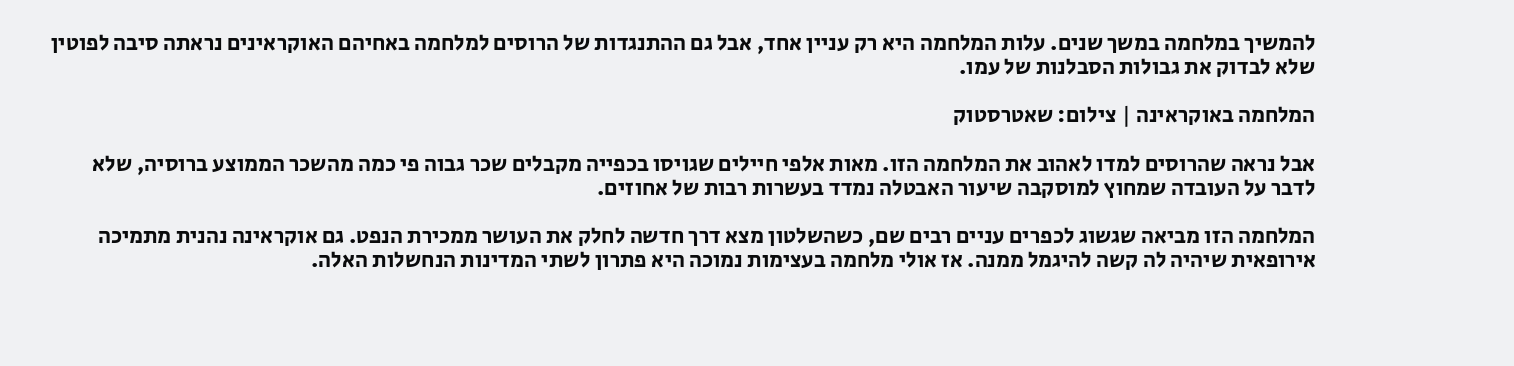להמשיך במלחמה במשך שנים. עלות המלחמה היא רק עניין אחד, אבל גם ההתנגדות של הרוסים למלחמה באחיהם האוקראינים נראתה סיבה לפוטין שלא לבדוק את גבולות הסבלנות של עמו.

המלחמה באוקראינה | צילום: שאטרסטוק

אבל נראה שהרוסים למדו לאהוב את המלחמה הזו. מאות אלפי חיילים שגויסו בכפייה מקבלים שכר גבוה פי כמה מהשכר הממוצע ברוסיה, שלא לדבר על העובדה שמחוץ למוסקבה שיעור האבטלה נמדד בעשרות רבות של אחוזים.

המלחמה הזו מביאה שגשוג לכפרים עניים רבים שם, כשהשלטון מצא דרך חדשה לחלק את העושר ממכירת הנפט. גם אוקראינה נהנית מתמיכה אירופאית שיהיה לה קשה להיגמל ממנה. אז אולי מלחמה בעצימות נמוכה היא פתרון לשתי המדינות הנחשלות האלה.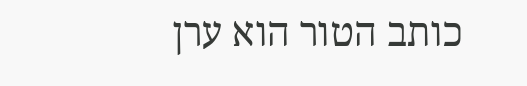כותב הטור הוא ערן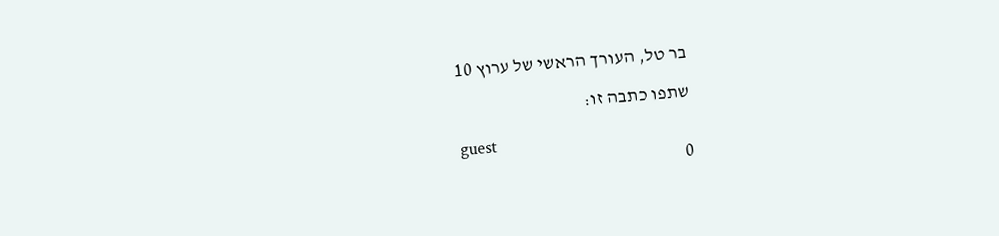בר טל, העורך הראשי של ערוץ 10

שתפו כתבה זו:

guest
0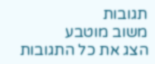תגובות
משוב מוטבע
הצג את כל התגובות